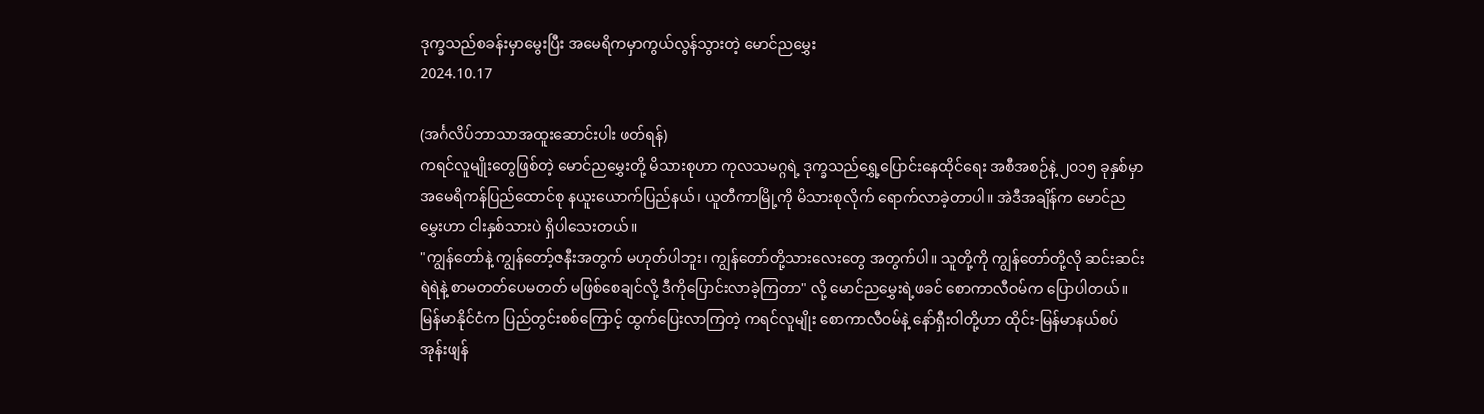ဒုက္ခသည်စခန်းမှာမွေးပြီး အမေရိကမှာကွယ်လွန်သွားတဲ့ မောင်ညမွှေး
2024.10.17

(အင်္ဂလိပ်ဘာသာအထူးဆောင်းပါး ဖတ်ရန်)
ကရင်လူမျိုးတွေဖြစ်တဲ့ မောင်ညမွှေးတို့ မိသားစုဟာ ကုလသမဂ္ဂရဲ့ ဒုက္ခသည်ရွှေ့ပြောင်းနေထိုင်ရေး အစီအစဉ်နဲ့ ၂၀၁၅ ခုနှစ်မှာ အမေရိကန်ပြည်ထောင်စု နယူးယောက်ပြည်နယ်၊ ယူတီကာမြို့ကို မိသားစုလိုက် ရောက်လာခဲ့တာပါ။ အဲဒီအချိန်က မောင်ညမွှေးဟာ ငါးနှစ်သားပဲ ရှိပါသေးတယ်။
"ကျွန်တော်နဲ့ ကျွန်တော့်ဇနီးအတွက် မဟုတ်ပါဘူး၊ ကျွန်တော်တို့သားလေးတွေ အတွက်ပါ။ သူတို့ကို ကျွန်တော်တို့လို ဆင်းဆင်းရဲရဲနဲ့ စာမတတ်ပေမတတ် မဖြစ်စေချင်လို့ ဒီကိုပြောင်းလာခဲ့ကြတာ" လို့ မောင်ညမွှေးရဲ့ဖခင် စောကာလီဝမ်က ပြောပါတယ်။
မြန်မာနိုင်ငံက ပြည်တွင်းစစ်ကြောင့် ထွက်ပြေးလာကြတဲ့ ကရင်လူမျိုး စောကာလီဝမ်နဲ့ နော်ရှီးဝါတို့ဟာ ထိုင်း-မြန်မာနယ်စပ် အုန်းဖျန်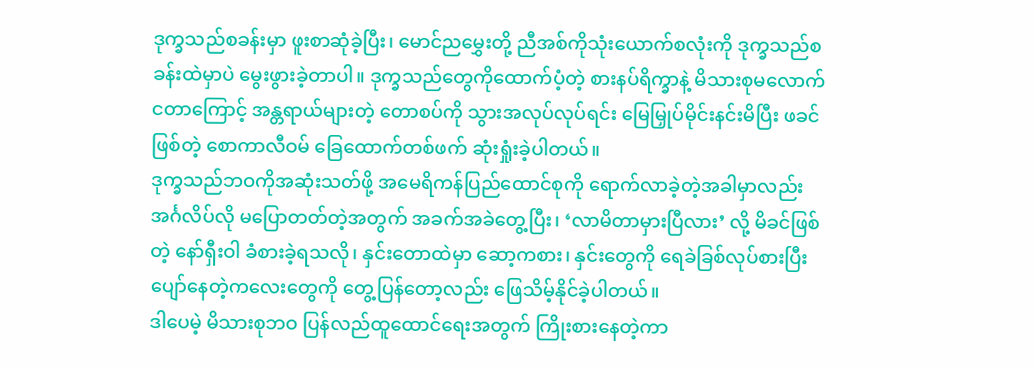ဒုက္ခသည်စခန်းမှာ ဖူးစာဆုံခဲ့ပြီး၊ မောင်ညမွှေးတို့ ညီအစ်ကိုသုံးယောက်စလုံးကို ဒုက္ခသည်စခန်းထဲမှာပဲ မွေးဖွားခဲ့တာပါ။ ဒုက္ခသည်တွေကိုထောက်ပံ့တဲ့ စားနပ်ရိက္ခာနဲ့ မိသားစုမလောက်ငတာကြောင့် အန္တရာယ်များတဲ့ တောစပ်ကို သွားအလုပ်လုပ်ရင်း မြေမြှုပ်မိုင်းနင်းမိပြီး ဖခင်ဖြစ်တဲ့ စောကာလီဝမ် ခြေထောက်တစ်ဖက် ဆုံးရှုံးခဲ့ပါတယ်။
ဒုက္ခသည်ဘဝကိုအဆုံးသတ်ဖို့ အမေရိကန်ပြည်ထောင်စုကို ရောက်လာခဲ့တဲ့အခါမှာလည်း အင်္ဂလိပ်လို မပြောတတ်တဲ့အတွက် အခက်အခဲတွေ့ပြီး၊ ‘လာမိတာမှားပြီလား’ လို့ မိခင်ဖြစ်တဲ့ နော်ရှီးဝါ ခံစားခဲ့ရသလို၊ နှင်းတောထဲမှာ ဆော့ကစား၊ နှင်းတွေကို ရေခဲခြစ်လုပ်စားပြီး ပျော်နေတဲ့ကလေးတွေကို တွေ့ပြန်တော့လည်း ဖြေသိမ့်နိုင်ခဲ့ပါတယ်။
ဒါပေမဲ့ မိသားစုဘဝ ပြန်လည်ထူထောင်ရေးအတွက် ကြိုးစားနေတဲ့ကာ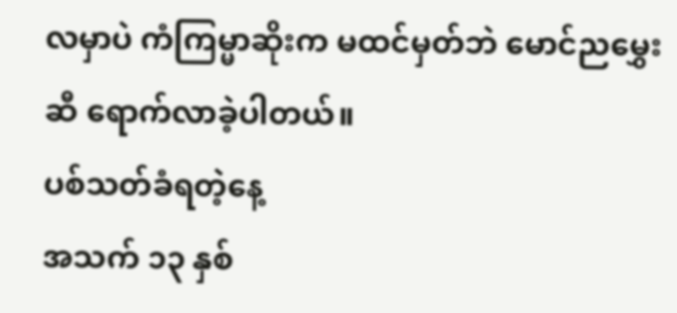လမှာပဲ ကံကြမ္မာဆိုးက မထင်မှတ်ဘဲ မောင်ညမွှေးဆီ ရောက်လာခဲ့ပါတယ်။
ပစ်သတ်ခံရတဲ့နေ့
အသက် ၁၃ နှစ်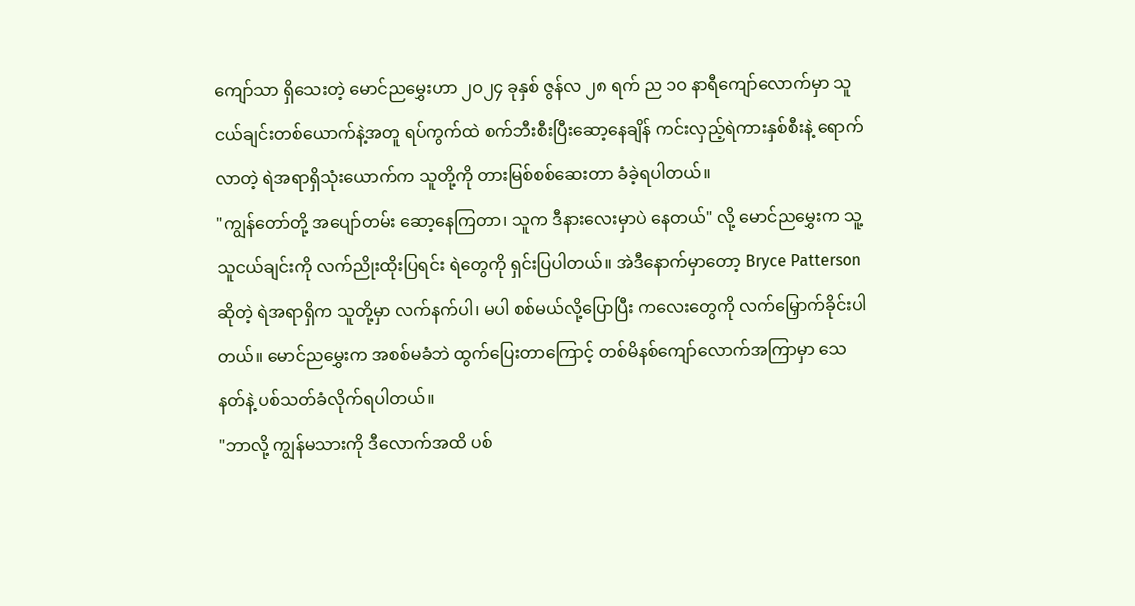ကျော်သာ ရှိသေးတဲ့ မောင်ညမွှေးဟာ ၂ဝ၂၄ ခုနှစ် ဇွန်လ ၂၈ ရက် ည ၁ဝ နာရီကျော်လောက်မှာ သူငယ်ချင်းတစ်ယောက်နဲ့အတူ ရပ်ကွက်ထဲ စက်ဘီးစီးပြီးဆော့နေချိန် ကင်းလှည့်ရဲကားနှစ်စီးနဲ့ ရောက်လာတဲ့ ရဲအရာရှိသုံးယောက်က သူတို့ကို တားမြစ်စစ်ဆေးတာ ခံခဲ့ရပါတယ်။
"ကျွန်တော်တို့ အပျော်တမ်း ဆော့နေကြတာ၊ သူက ဒီနားလေးမှာပဲ နေတယ်" လို့ မောင်ညမွှေးက သူ့သူငယ်ချင်းကို လက်ညိုးထိုးပြရင်း ရဲတွေကို ရှင်းပြပါတယ်။ အဲဒီနောက်မှာတော့ Bryce Patterson ဆိုတဲ့ ရဲအရာရှိက သူတို့မှာ လက်နက်ပါ၊ မပါ စစ်မယ်လို့ပြောပြီး ကလေးတွေကို လက်မြှောက်ခိုင်းပါတယ်။ မောင်ညမွှေးက အစစ်မခံဘဲ ထွက်ပြေးတာကြောင့် တစ်မိနစ်ကျော်လောက်အကြာမှာ သေနတ်နဲ့ ပစ်သတ်ခံလိုက်ရပါတယ်။
"ဘာလို့ ကျွန်မသားကို ဒီလောက်အထိ ပစ်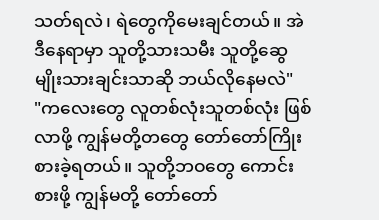သတ်ရလဲ၊ ရဲတွေကိုမေးချင်တယ်။ အဲဒီနေရာမှာ သူတို့သားသမီး သူတို့ဆွေမျိုးသားချင်းသာဆို ဘယ်လိုနေမလဲ"
"ကလေးတွေ လူတစ်လုံးသူတစ်လုံး ဖြစ်လာဖို့ ကျွန်မတို့တတွေ တော်တော်ကြိုးစားခဲ့ရတယ်။ သူတို့ဘဝတွေ ကောင်းစားဖို့ ကျွန်မတို့ တော်တော်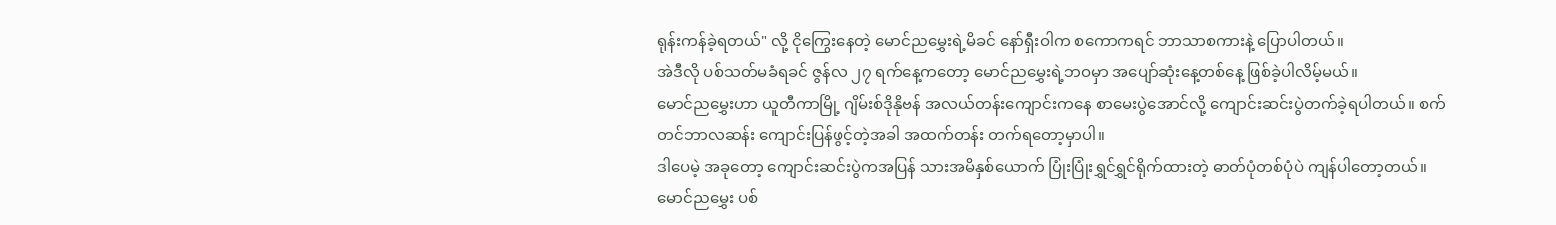ရုန်းကန်ခဲ့ရတယ်" လို့ ငိုကြွေးနေတဲ့ မောင်ညမွှေးရဲ့မိခင် နော်ရှီးဝါက စကောကရင် ဘာသာစကားနဲ့ ပြောပါတယ်။
အဲဒီလို ပစ်သတ်မခံရခင် ဇွန်လ ၂၇ ရက်နေ့ကတော့ မောင်ညမွှေးရဲ့ဘဝမှာ အပျော်ဆုံးနေ့တစ်နေ့ ဖြစ်ခဲ့ပါလိမ့်မယ်။
မောင်ညမွှေးဟာ ယူတီကာမြို့ ဂျိမ်းစ်ဒိုနိုဗန် အလယ်တန်းကျောင်းကနေ စာမေးပွဲအောင်လို့ ကျောင်းဆင်းပွဲတက်ခဲ့ရပါတယ်။ စက်တင်ဘာလဆန်း ကျောင်းပြန်ဖွင့်တဲ့အခါ အထက်တန်း တက်ရတော့မှာပါ။
ဒါပေမဲ့ အခုတော့ ကျောင်းဆင်းပွဲကအပြန် သားအမိနှစ်ယောက် ပြုံးပြုံးရွှင်ရွှင်ရိုက်ထားတဲ့ ဓာတ်ပုံတစ်ပုံပဲ ကျန်ပါတော့တယ်။
မောင်ညမွှေး ပစ်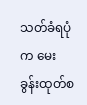သတ်ခံရပုံက မေးခွန်းထုတ်စ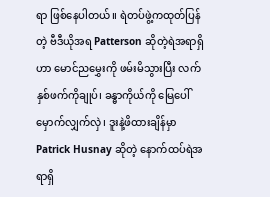ရာ ဖြစ်နေပါတယ်။ ရဲတပ်ဖွဲ့ကထုတ်ပြန်တဲ့ ဗီဒီယိုအရ Patterson ဆိုတဲ့ရဲအရာရှိဟာ မောင်ညမွှေးကို ဖမ်းမိသွားပြီး လက်နှစ်ဖက်ကိုချုပ်၊ ခန္ဓာကိုယ်ကို မြေပေါ် မှောက်လျှက်လှဲ၊ ဒူးနဲ့ဖိထားချိန်မှာ Patrick Husnay ဆိုတဲ့ နောက်ထပ်ရဲအရာရှိ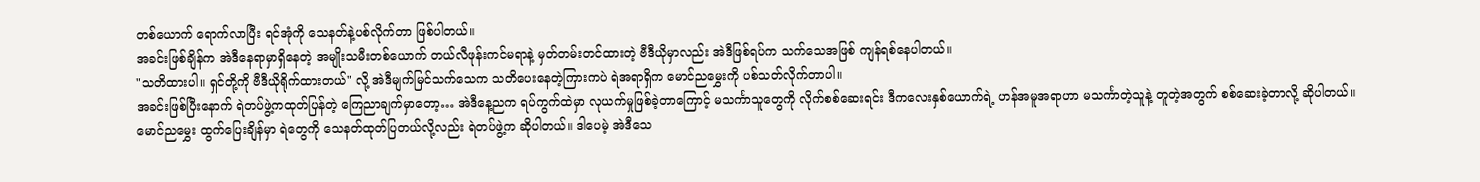တစ်ယောက် ရောက်လာပြီး ရင်အုံကို သေနတ်နဲ့ပစ်လိုက်တာ ဖြစ်ပါတယ်။
အခင်းဖြစ်ချိန်က အဲဒီနေရာမှာရှိနေတဲ့ အမျိုးသမီးတစ်ယောက် တယ်လီဖုန်းကင်မရာနဲ့ မှတ်တမ်းတင်ထားတဲ့ ဗီဒီယိုမှာလည်း အဲဒီဖြစ်ရပ်က သက်သေအဖြစ် ကျန်ရစ်နေပါတယ်။
"သတိထားပါ။ ရှင်တို့ကို ဗီဒီယိုရိုက်ထားတယ်" လို့ အဲဒီမျက်မြင်သက်သေက သတိပေးနေတဲ့ကြားကပဲ ရဲအရာရှိက မောင်ညမွှေးကို ပစ်သတ်လိုက်တာပါ။
အခင်းဖြစ်ပြီးနောက် ရဲတပ်ဖွဲ့ကထုတ်ပြန်တဲ့ ကြေညာချက်မှာတော့… အဲဒီနေ့ညက ရပ်ကွက်ထဲမှာ လုယက်မှုဖြစ်ခဲ့တာကြောင့် မသင်္ကာသူတွေကို လိုက်စစ်ဆေးရင်း ဒီကလေးနှစ်ယောက်ရဲ့ ဟန်အမူအရာဟာ မသင်္ကာတဲ့သူနဲ့ တူတဲ့အတွက် စစ်ဆေးခဲ့တာလို့ ဆိုပါတယ်။
မောင်ညမွှေး ထွက်ပြေးချိန်မှာ ရဲတွေကို သေနတ်ထုတ်ပြတယ်လို့လည်း ရဲတပ်ဖွဲ့က ဆိုပါတယ်။ ဒါပေမဲ့ အဲဒီသေ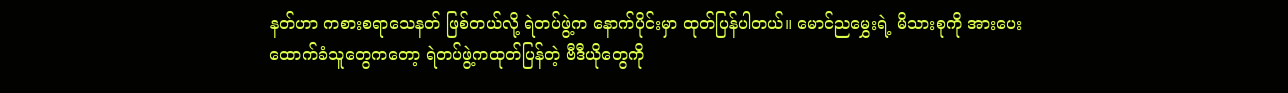နတ်ဟာ ကစားစရာသေနတ် ဖြစ်တယ်လို့ ရဲတပ်ဖွဲ့က နောက်ပိုင်းမှာ ထုတ်ပြန်ပါတယ်။ မောင်ညမွှေးရဲ့ မိသားစုကို အားပေးထောက်ခံသူတွေကတော့ ရဲတပ်ဖွဲ့ကထုတ်ပြန်တဲ့ ဗီဒီယိုတွေကို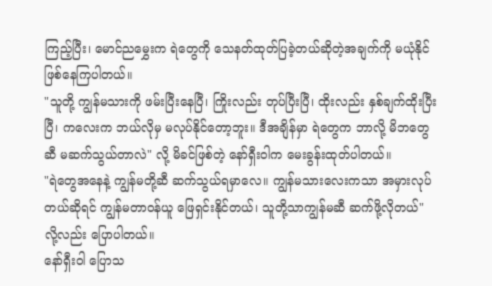ကြည့်ပြီး၊ မောင်ညမွှေးက ရဲတွေကို သေနတ်ထုတ်ပြခဲ့တယ်ဆိုတဲ့အချက်ကို မယုံနိုင် ဖြစ်နေကြပါတယ်။
"သူတို့ ကျွန်မသားကို ဖမ်းပြီးနေပြီ၊ ကြိုးလည်း တုပ်ပြီးပြီ၊ ထိုးလည်း နှစ်ချက်ထိုးပြီးပြီ၊ ကလေးက ဘယ်လိုမှ မလုပ်နိုင်တော့ဘူး။ ဒီအချိန်မှာ ရဲတွေက ဘာလို့ မိဘတွေဆီ မဆက်သွယ်တာလဲ" လို့ မိခင်ဖြစ်တဲ့ နော်ရှီးဝါက မေးခွန်းထုတ်ပါတယ်။
"ရဲတွေအနေနဲ့ ကျွန်မတို့ဆီ ဆက်သွယ်ရမှာလေ။ ကျွန်မသားလေးကသာ အမှားလုပ်တယ်ဆိုရင် ကျွန်မတာဝန်ယူ ဖြေရှင်းနိုင်တယ်၊ သူတို့သာကျွန်မဆီ ဆက်ဖို့လိုတယ်" လို့လည်း ပြောပါတယ်။
နော်ရှီးဝါ ပြောသ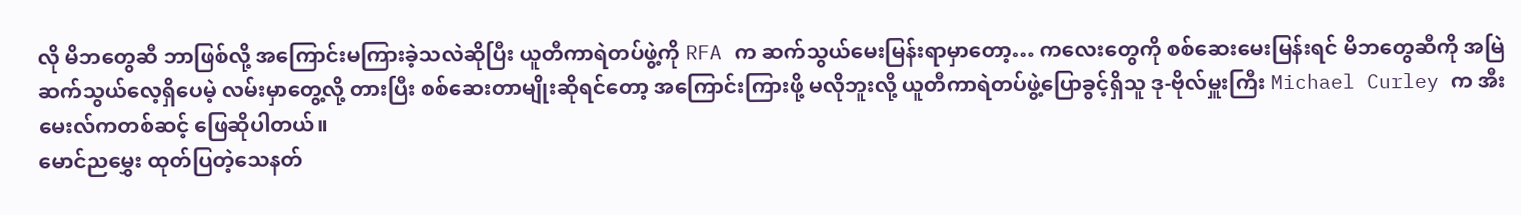လို မိဘတွေဆီ ဘာဖြစ်လို့ အကြောင်းမကြားခဲ့သလဲဆိုပြီး ယူတီကာရဲတပ်ဖွဲ့ကို RFA က ဆက်သွယ်မေးမြန်းရာမှာတော့… ကလေးတွေကို စစ်ဆေးမေးမြန်းရင် မိဘတွေဆီကို အမြဲဆက်သွယ်လေ့ရှိပေမဲ့ လမ်းမှာတွေ့လို့ တားပြီး စစ်ဆေးတာမျိုးဆိုရင်တော့ အကြောင်းကြားဖို့ မလိုဘူးလို့ ယူတီကာရဲတပ်ဖွဲ့ပြောခွင့်ရှိသူ ဒု-ဗိုလ်မှူးကြီး Michael Curley က အီးမေးလ်ကတစ်ဆင့် ဖြေဆိုပါတယ်။
မောင်ညမွှေး ထုတ်ပြတဲ့သေနတ်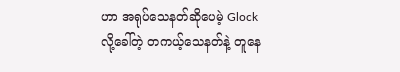ဟာ အရုပ်သေနတ်ဆိုပေမဲ့ Glock လို့ခေါ်တဲ့ တကယ့်သေနတ်နဲ့ တူနေ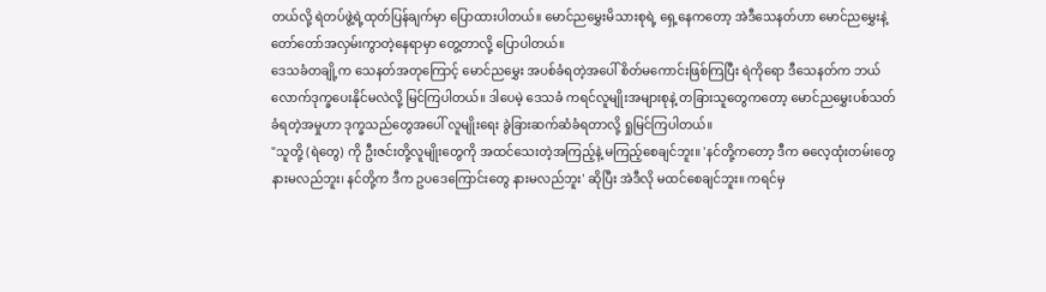တယ်လို့ ရဲတပ်ဖွဲ့ရဲ့ထုတ်ပြန်ချက်မှာ ပြောထားပါတယ်။ မောင်ညမွှေးမိသားစုရဲ့ ရှေ့နေကတော့ အဲဒီသေနတ်ဟာ မောင်ညမွှေးနဲ့ တော်တော်အလှမ်းကွာတဲ့နေရာမှာ တွေ့တာလို့ ပြောပါတယ်။
ဒေသခံတချို့က သေနတ်အတုကြောင့် မောင်ညမွှေး အပစ်ခံရတဲ့အပေါ် စိတ်မကောင်းဖြစ်ကြပြီး ရဲကိုရော ဒီသေနတ်က ဘယ်လောက်ဒုက္ခပေးနိုင်မလဲလို့ မြင်ကြပါတယ်။ ဒါပေမဲ့ ဒေသခံ ကရင်လူမျိုးအများစုနဲ့ တခြားသူတွေကတော့ မောင်ညမွှေးပစ်သတ်ခံရတဲ့အမှုဟာ ဒုက္ခသည်တွေအပေါ် လူမျိုးရေး ခွဲခြားဆက်ဆံခံရတာလို့ ရှုမြင်ကြပါတယ်။
"သူတို့ (ရဲတွေ) ကို ဦးဇင်းတို့လူမျိုးတွေကို အထင်သေးတဲ့အကြည့်နဲ့ မကြည့်စေချင်ဘူး။ 'နင်တို့ကတော့ ဒီက ဓလေ့ထုံးတမ်းတွေ နားမလည်ဘူး၊ နင်တို့က ဒီက ဥပဒေကြောင်းတွေ နားမလည်ဘူး' ဆိုပြီး အဲဒီလို မထင်စေချင်ဘူး။ ကရင်မှ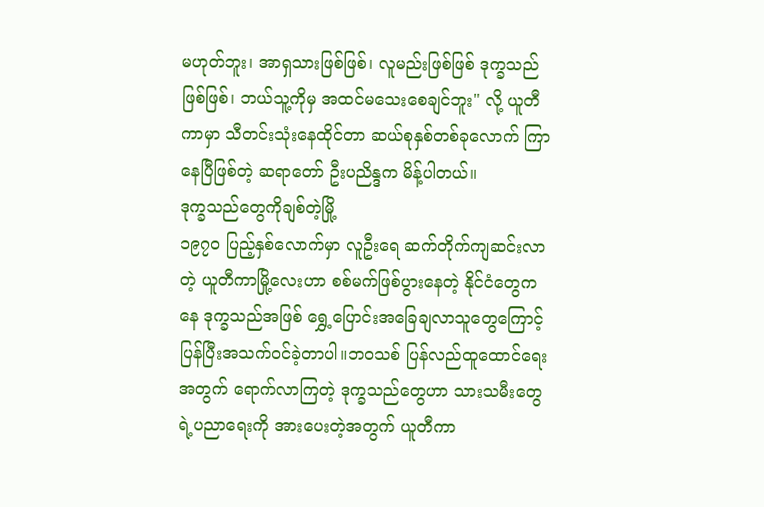မဟုတ်ဘူး၊ အာရှသားဖြစ်ဖြစ်၊ လူမည်းဖြစ်ဖြစ် ဒုက္ခသည်ဖြစ်ဖြစ်၊ ဘယ်သူ့ကိုမှ အထင်မသေးစေချင်ဘူး" လို့ ယူတီကာမှာ သီတင်းသုံးနေထိုင်တာ ဆယ်စုနှစ်တစ်ခုလောက် ကြာနေပြီဖြစ်တဲ့ ဆရာတော် ဦးပညိန္ဒက မိန့်ပါတယ်။
ဒုက္ခသည်တွေကိုချစ်တဲ့မြို့
၁၉၇၀ ပြည့်နှစ်လောက်မှာ လူဦးရေ ဆက်တိုက်ကျဆင်းလာတဲ့ ယူတီကာမြို့လေးဟာ စစ်မက်ဖြစ်ပွားနေတဲ့ နိုင်ငံတွေကနေ ဒုက္ခသည်အဖြစ် ရွှေ့ပြောင်းအခြေချလာသူတွေကြောင့် ပြန်ပြီးအသက်ဝင်ခဲ့တာပါ။ဘဝသစ် ပြန်လည်ထူထောင်ရေးအတွက် ရောက်လာကြတဲ့ ဒုက္ခသည်တွေဟာ သားသမီးတွေရဲ့ပညာရေးကို အားပေးတဲ့အတွက် ယူတီကာ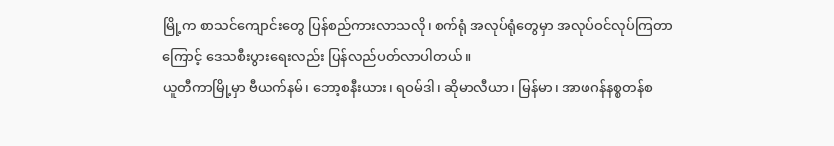မြို့က စာသင်ကျောင်းတွေ ပြန်စည်ကားလာသလို၊ စက်ရုံ အလုပ်ရုံတွေမှာ အလုပ်ဝင်လုပ်ကြတာကြောင့် ဒေသစီးပွားရေးလည်း ပြန်လည်ပတ်လာပါတယ်။
ယူတီကာမြို့မှာ ဗီယက်နမ်၊ ဘော့စနီးယား၊ ရဝမ်ဒါ၊ ဆိုမာလီယာ၊ မြန်မာ၊ အာဖဂန်နစ္စတန်စ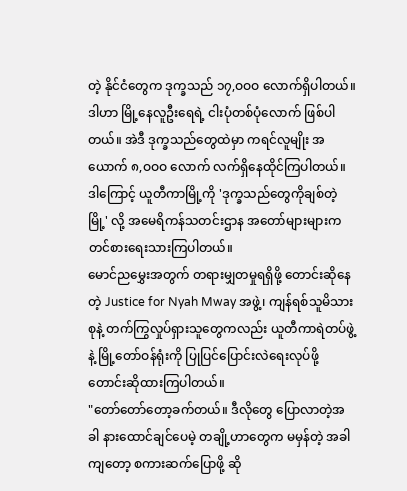တဲ့ နိုင်ငံတွေက ဒုက္ခသည် ၁၇,ဝဝဝ လောက်ရှိပါတယ်။ ဒါဟာ မြို့နေလူဦးရေရဲ့ ငါးပုံတစ်ပုံလောက် ဖြစ်ပါတယ်။ အဲဒီ ဒုက္ခသည်တွေထဲမှာ ကရင်လူမျိုး အယောက် ၈,ဝဝဝ လောက် လက်ရှိနေထိုင်ကြပါတယ်။
ဒါကြောင့် ယူတီကာမြို့ကို 'ဒုက္ခသည်တွေကိုချစ်တဲ့မြို့' လို့ အမေရိကန်သတင်းဌာန အတော်များများက တင်စားရေးသားကြပါတယ်။
မောင်ညမွှေးအတွက် တရားမျှတမှုရရှိဖို့ တောင်းဆိုနေတဲ့ Justice for Nyah Mway အဖွဲ့၊ ကျန်ရစ်သူမိသားစုနဲ့ တက်ကြွလှုပ်ရှားသူတွေကလည်း ယူတီကာရဲတပ်ဖွဲ့နဲ့ မြို့တော်ဝန်ရုံးကို ပြုပြင်ပြောင်းလဲရေးလုပ်ဖို့ တောင်းဆိုထားကြပါတယ်။
"တော်တော်တော့ခက်တယ်။ ဒီလိုတွေ ပြောလာတဲ့အခါ နားထောင်ချင်ပေမဲ့ တချို့ဟာတွေက မမှန်တဲ့ အခါကျတော့ စကားဆက်ပြောဖို့ ဆို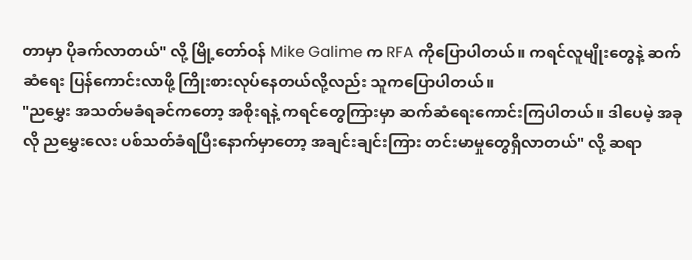တာမှာ ပိုခက်လာတယ်" လို့ မြို့တော်ဝန် Mike Galime က RFA ကိုပြောပါတယ်။ ကရင်လူမျိုးတွေနဲ့ ဆက်ဆံရေး ပြန်ကောင်းလာဖို့ ကြိုးစားလုပ်နေတယ်လို့လည်း သူကပြောပါတယ်။
"ညမွှေး အသတ်မခံရခင်ကတော့ အစိုးရနဲ့ ကရင်တွေကြားမှာ ဆက်ဆံရေးကောင်းကြပါတယ်။ ဒါပေမဲ့ အခုလို ညမွှေးလေး ပစ်သတ်ခံရပြီးနောက်မှာတော့ အချင်းချင်းကြား တင်းမာမှုတွေရှိလာတယ်" လို့ ဆရာ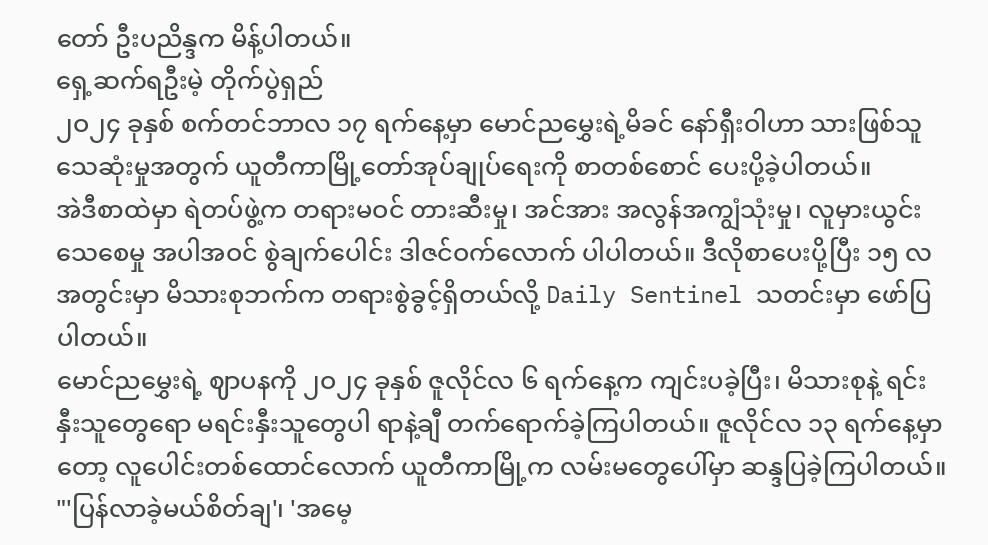တော် ဦးပညိန္ဒက မိန့်ပါတယ်။
ရှေ့ဆက်ရဦးမဲ့ တိုက်ပွဲရှည်
၂ဝ၂၄ ခုနှစ် စက်တင်ဘာလ ၁၇ ရက်နေ့မှာ မောင်ညမွှေးရဲ့မိခင် နော်ရှီးဝါဟာ သားဖြစ်သူသေဆုံးမှုအတွက် ယူတီကာမြို့တော်အုပ်ချုပ်ရေးကို စာတစ်စောင် ပေးပို့ခဲ့ပါတယ်။
အဲဒီစာထဲမှာ ရဲတပ်ဖွဲ့က တရားမဝင် တားဆီးမှု၊ အင်အား အလွန်အကျွံသုံးမှု၊ လူမှားယွင်းသေစေမှု အပါအဝင် စွဲချက်ပေါင်း ဒါဇင်ဝက်လောက် ပါပါတယ်။ ဒီလိုစာပေးပို့ပြီး ၁၅ လအတွင်းမှာ မိသားစုဘက်က တရားစွဲခွင့်ရှိတယ်လို့ Daily Sentinel သတင်းမှာ ဖော်ပြပါတယ်။
မောင်ညမွှေးရဲ့ ဈာပနကို ၂ဝ၂၄ ခုနှစ် ဇူလိုင်လ ၆ ရက်နေ့က ကျင်းပခဲ့ပြီး၊ မိသားစုနဲ့ ရင်းနှီးသူတွေရော မရင်းနှီးသူတွေပါ ရာနဲ့ချီ တက်ရောက်ခဲ့ကြပါတယ်။ ဇူလိုင်လ ၁၃ ရက်နေ့မှာတော့ လူပေါင်းတစ်ထောင်လောက် ယူတီကာမြို့က လမ်းမတွေပေါ်မှာ ဆန္ဒပြခဲ့ကြပါတယ်။
"'ပြန်လာခဲ့မယ်စိတ်ချ'၊ 'အမေ့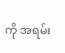ကို အရမ်း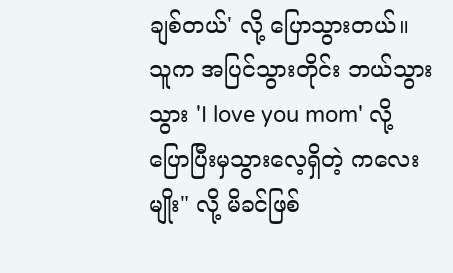ချစ်တယ်' လို့ ပြောသွားတယ်။ သူက အပြင်သွားတိုင်း ဘယ်သွားသွား 'I love you mom' လို့ ပြောပြီးမှသွားလေ့ရှိတဲ့ ကလေးမျိုး" လို့ မိခင်ဖြစ်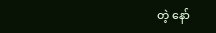တဲ့ နော်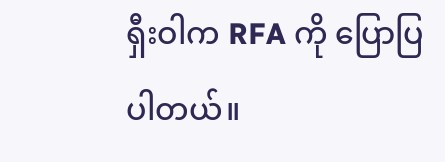ရှီးဝါက RFA ကို ပြောပြပါတယ်။